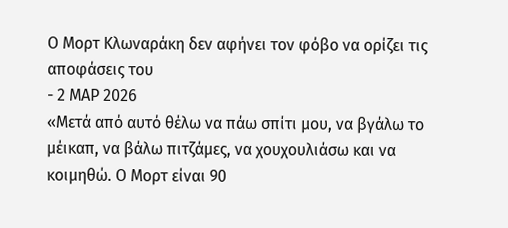Ο Μορτ Κλωναράκη δεν αφήνει τον φόβο να ορίζει τις αποφάσεις του
- 2 ΜΑΡ 2026
«Μετά από αυτό θέλω να πάω σπίτι μου, να βγάλω το μέικαπ, να βάλω πιτζάμες, να χουχουλιάσω και να κοιμηθώ. Ο Μορτ είναι 90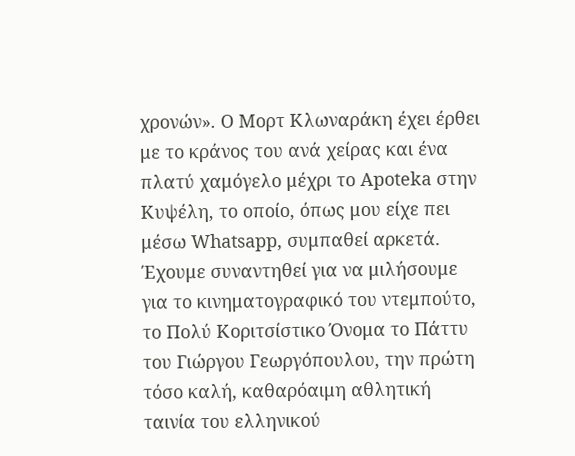χρονών». Ο Μορτ Κλωναράκη έχει έρθει με το κράνος του ανά χείρας και ένα πλατύ χαμόγελο μέχρι το Apoteka στην Κυψέλη, το οποίο, όπως μου είχε πει μέσω Whatsapp, συμπαθεί αρκετά. Έχουμε συναντηθεί για να μιλήσουμε για το κινηματογραφικό του ντεμπούτο, το Πολύ Κοριτσίστικο Όνομα το Πάττυ του Γιώργου Γεωργόπουλου, την πρώτη τόσο καλή, καθαρόαιμη αθλητική ταινία του ελληνικού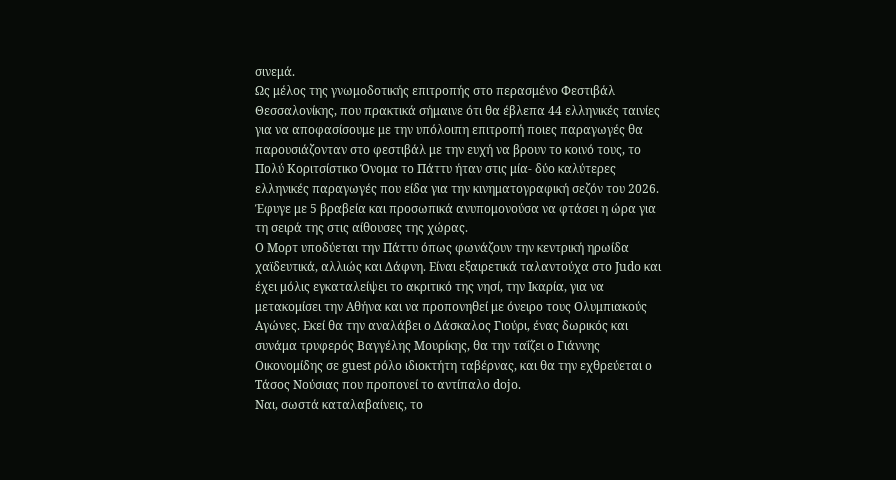σινεμά.
Ως μέλος της γνωμοδοτικής επιτροπής στο περασμένο Φεστιβάλ Θεσσαλονίκης, που πρακτικά σήμαινε ότι θα έβλεπα 44 ελληνικές ταινίες για να αποφασίσουμε με την υπόλοιπη επιτροπή ποιες παραγωγές θα παρουσιάζονταν στο φεστιβάλ με την ευχή να βρουν το κοινό τους, το Πολύ Κοριτσίστικο Όνομα το Πάττυ ήταν στις μία- δύο καλύτερες ελληνικές παραγωγές που είδα για την κινηματογραφική σεζόν του 2026. Έφυγε με 5 βραβεία και προσωπικά ανυπομονούσα να φτάσει η ώρα για τη σειρά της στις αίθουσες της χώρας.
Ο Μορτ υποδύεται την Πάττυ όπως φωνάζουν την κεντρική ηρωίδα χαϊδευτικά, αλλιώς και Δάφνη. Είναι εξαιρετικά ταλαντούχα στο Judo και έχει μόλις εγκαταλείψει το ακριτικό της νησί, την Ικαρία, για να μετακομίσει την Αθήνα και να προπονηθεί με όνειρο τους Ολυμπιακούς Αγώνες. Εκεί θα την αναλάβει ο Δάσκαλος Γιούρι, ένας δωρικός και συνάμα τρυφερός Βαγγέλης Μουρίκης, θα την ταΐζει ο Γιάννης Οικονομίδης σε guest ρόλο ιδιοκτήτη ταβέρνας, και θα την εχθρεύεται ο Τάσος Νούσιας που προπονεί το αντίπαλο dojo.
Ναι, σωστά καταλαβαίνεις, το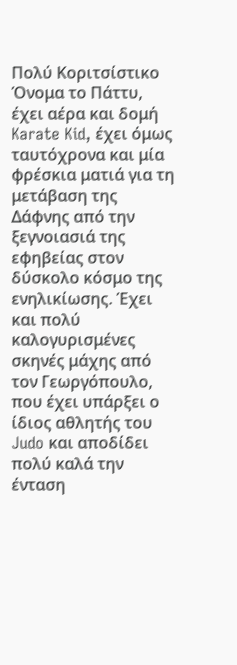Πολύ Κοριτσίστικο Όνομα το Πάττυ, έχει αέρα και δομή Karate Kid, έχει όμως ταυτόχρονα και μία φρέσκια ματιά για τη μετάβαση της Δάφνης από την ξεγνοιασιά της εφηβείας στον δύσκολο κόσμο της ενηλικίωσης. Έχει και πολύ καλογυρισμένες σκηνές μάχης από τον Γεωργόπουλο, που έχει υπάρξει ο ίδιος αθλητής του Judo και αποδίδει πολύ καλά την ένταση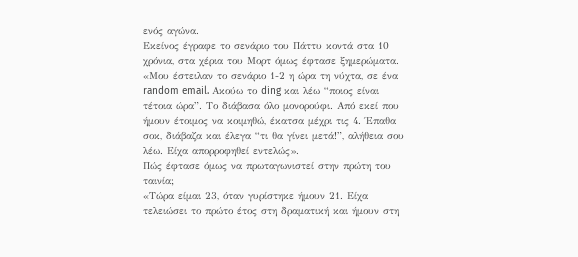ενός αγώνα.
Εκείνος έγραφε το σενάριο του Πάττυ κοντά στα 10 χρόνια, στα χέρια του Μορτ όμως έφτασε ξημερώματα.
«Μου έστειλαν το σενάριο 1-2 η ώρα τη νύχτα, σε ένα random email. Ακούω το ding και λέω “ποιος είναι τέτοια ώρα”. Το διάβασα όλο μονορούφι. Από εκεί που ήμουν έτοιμος να κοιμηθώ, έκατσα μέχρι τις 4. Έπαθα σοκ, διάβαζα και έλεγα “τι θα γίνει μετά!”, αλήθεια σου λέω. Είχα απορροφηθεί εντελώς».
Πώς έφτασε όμως να πρωταγωνιστεί στην πρώτη του ταινία;
«Τώρα είμαι 23, όταν γυρίστηκε ήμουν 21. Είχα τελειώσει το πρώτο έτος στη δραματική και ήμουν στη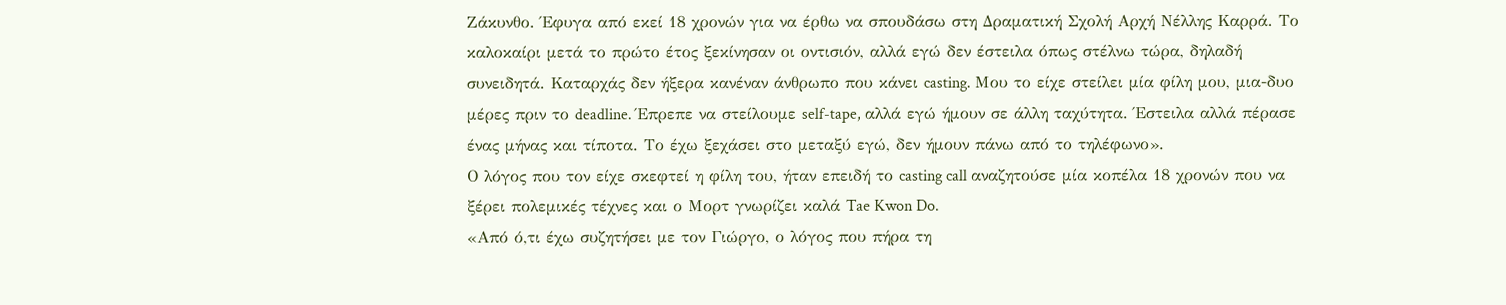Ζάκυνθο. Έφυγα από εκεί 18 χρονών για να έρθω να σπουδάσω στη Δραματική Σχολή Αρχή Νέλλης Καρρά. Το καλοκαίρι μετά το πρώτο έτος ξεκίνησαν οι οντισιόν, αλλά εγώ δεν έστειλα όπως στέλνω τώρα, δηλαδή συνειδητά. Καταρχάς δεν ήξερα κανέναν άνθρωπο που κάνει casting. Μου το είχε στείλει μία φίλη μου, μια-δυο μέρες πριν το deadline. Έπρεπε να στείλουμε self-tape, αλλά εγώ ήμουν σε άλλη ταχύτητα. Έστειλα αλλά πέρασε ένας μήνας και τίποτα. Το έχω ξεχάσει στο μεταξύ εγώ, δεν ήμουν πάνω από το τηλέφωνο».
Ο λόγος που τον είχε σκεφτεί η φίλη του, ήταν επειδή το casting call αναζητούσε μία κοπέλα 18 χρονών που να ξέρει πολεμικές τέχνες και ο Μορτ γνωρίζει καλά Tae Kwon Do.
«Από ό,τι έχω συζητήσει με τον Γιώργο, ο λόγος που πήρα τη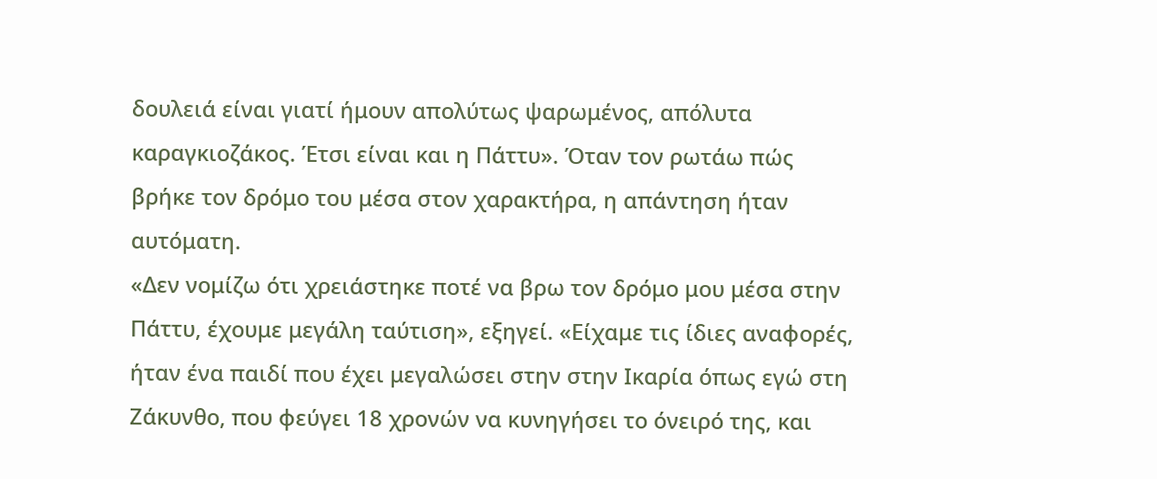δουλειά είναι γιατί ήμουν απολύτως ψαρωμένος, απόλυτα καραγκιοζάκος. Έτσι είναι και η Πάττυ». Όταν τον ρωτάω πώς βρήκε τον δρόμο του μέσα στον χαρακτήρα, η απάντηση ήταν αυτόματη.
«Δεν νομίζω ότι χρειάστηκε ποτέ να βρω τον δρόμο μου μέσα στην Πάττυ, έχουμε μεγάλη ταύτιση», εξηγεί. «Είχαμε τις ίδιες αναφορές, ήταν ένα παιδί που έχει μεγαλώσει στην στην Ικαρία όπως εγώ στη Ζάκυνθο, που φεύγει 18 χρονών να κυνηγήσει το όνειρό της, και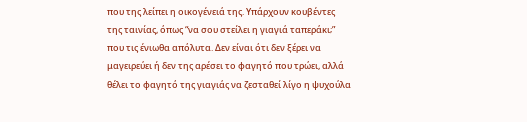που της λείπει η οικογένειά της. Υπάρχουν κουβέντες της ταινίας, όπως “να σου στείλει η γιαγιά ταπεράκι;” που τις ένιωθα απόλυτα. Δεν είναι ότι δεν ξέρει να μαγειρεύει ή δεν της αρέσει το φαγητό που τρώει, αλλά θέλει το φαγητό της γιαγιάς να ζεσταθεί λίγο η ψυχούλα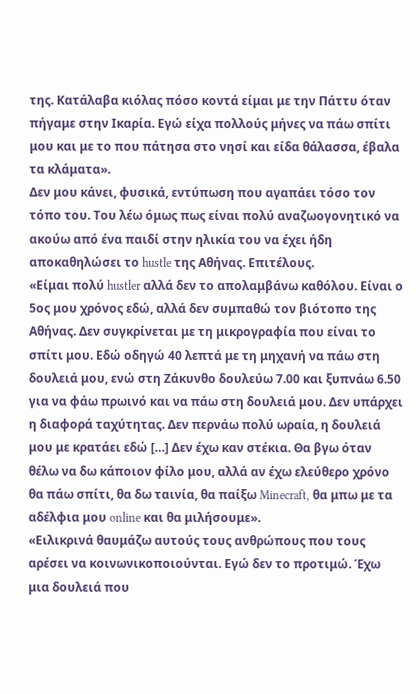της. Κατάλαβα κιόλας πόσο κοντά είμαι με την Πάττυ όταν πήγαμε στην Ικαρία. Εγώ είχα πολλούς μήνες να πάω σπίτι μου και με το που πάτησα στο νησί και είδα θάλασσα, έβαλα τα κλάματα».
Δεν μου κάνει, φυσικά, εντύπωση που αγαπάει τόσο τον τόπο του. Του λέω όμως πως είναι πολύ αναζωογονητικό να ακούω από ένα παιδί στην ηλικία του να έχει ήδη αποκαθηλώσει το hustle της Αθήνας. Επιτέλους.
«Είμαι πολύ hustler αλλά δεν το απολαμβάνω καθόλου. Είναι ο 5ος μου χρόνος εδώ, αλλά δεν συμπαθώ τον βιότοπο της Αθήνας. Δεν συγκρίνεται με τη μικρογραφία που είναι το σπίτι μου. Εδώ οδηγώ 40 λεπτά με τη μηχανή να πάω στη δουλειά μου, ενώ στη Ζάκυνθο δουλεύω 7.00 και ξυπνάω 6.50 για να φάω πρωινό και να πάω στη δουλειά μου. Δεν υπάρχει η διαφορά ταχύτητας. Δεν περνάω πολύ ωραία, η δουλειά μου με κρατάει εδώ […] Δεν έχω καν στέκια. Θα βγω όταν θέλω να δω κάποιον φίλο μου, αλλά αν έχω ελεύθερο χρόνο θα πάω σπίτι, θα δω ταινία, θα παίξω Minecraft, θα μπω με τα αδέλφια μου online και θα μιλήσουμε».
«Ειλικρινά θαυμάζω αυτούς τους ανθρώπους που τους αρέσει να κοινωνικοποιούνται. Εγώ δεν το προτιμώ. Έχω μια δουλειά που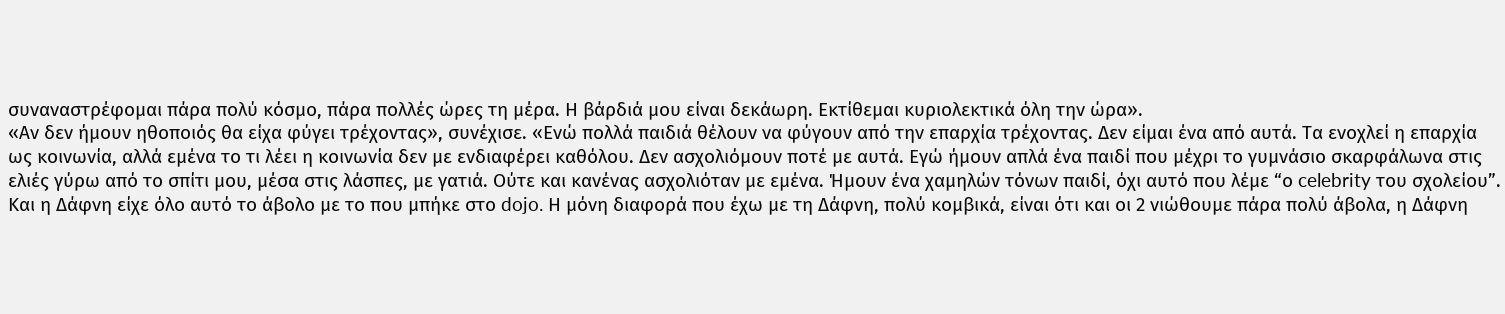συναναστρέφομαι πάρα πολύ κόσμο, πάρα πολλές ώρες τη μέρα. Η βάρδιά μου είναι δεκάωρη. Εκτίθεμαι κυριολεκτικά όλη την ώρα».
«Αν δεν ήμουν ηθοποιός θα είχα φύγει τρέχοντας», συνέχισε. «Ενώ πολλά παιδιά θέλουν να φύγουν από την επαρχία τρέχοντας. Δεν είμαι ένα από αυτά. Τα ενοχλεί η επαρχία ως κοινωνία, αλλά εμένα το τι λέει η κοινωνία δεν με ενδιαφέρει καθόλου. Δεν ασχολιόμουν ποτέ με αυτά. Εγώ ήμουν απλά ένα παιδί που μέχρι το γυμνάσιο σκαρφάλωνα στις ελιές γύρω από το σπίτι μου, μέσα στις λάσπες, με γατιά. Ούτε και κανένας ασχολιόταν με εμένα. Ήμουν ένα χαμηλών τόνων παιδί, όχι αυτό που λέμε “ο celebrity του σχολείου”. Και η Δάφνη είχε όλο αυτό το άβολο με το που μπήκε στο dojo. Η μόνη διαφορά που έχω με τη Δάφνη, πολύ κομβικά, είναι ότι και οι 2 νιώθουμε πάρα πολύ άβολα, η Δάφνη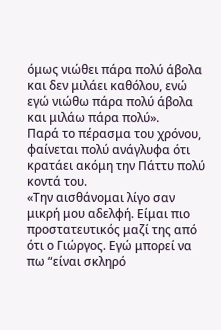όμως νιώθει πάρα πολύ άβολα και δεν μιλάει καθόλου, ενώ εγώ νιώθω πάρα πολύ άβολα και μιλάω πάρα πολύ».
Παρά το πέρασμα του χρόνου, φαίνεται πολύ ανάγλυφα ότι κρατάει ακόμη την Πάττυ πολύ κοντά του.
«Την αισθάνομαι λίγο σαν μικρή μου αδελφή. Είμαι πιο προστατευτικός μαζί της από ότι ο Γιώργος. Εγώ μπορεί να πω “είναι σκληρό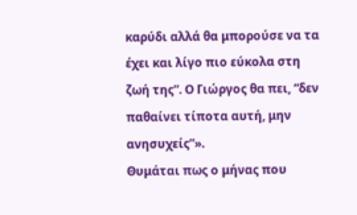καρύδι αλλά θα μπορούσε να τα έχει και λίγο πιο εύκολα στη ζωή της”. Ο Γιώργος θα πει, “δεν παθαίνει τίποτα αυτή, μην ανησυχείς”».
Θυμάται πως ο μήνας που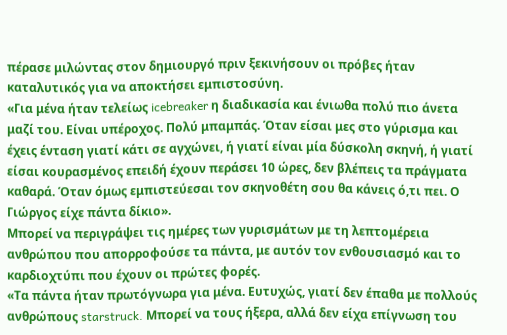πέρασε μιλώντας στον δημιουργό πριν ξεκινήσουν οι πρόβες ήταν καταλυτικός για να αποκτήσει εμπιστοσύνη.
«Για μένα ήταν τελείως icebreaker η διαδικασία και ένιωθα πολύ πιο άνετα μαζί του. Είναι υπέροχος. Πολύ μπαμπάς. Όταν είσαι μες στο γύρισμα και έχεις ένταση γιατί κάτι σε αγχώνει, ή γιατί είναι μία δύσκολη σκηνή, ή γιατί είσαι κουρασμένος επειδή έχουν περάσει 10 ώρες, δεν βλέπεις τα πράγματα καθαρά. Όταν όμως εμπιστεύεσαι τον σκηνοθέτη σου θα κάνεις ό,τι πει. Ο Γιώργος είχε πάντα δίκιο».
Μπορεί να περιγράψει τις ημέρες των γυρισμάτων με τη λεπτομέρεια ανθρώπου που απορροφούσε τα πάντα, με αυτόν τον ενθουσιασμό και το καρδιοχτύπι που έχουν οι πρώτες φορές.
«Τα πάντα ήταν πρωτόγνωρα για μένα. Ευτυχώς, γιατί δεν έπαθα με πολλούς ανθρώπους starstruck. Μπορεί να τους ήξερα, αλλά δεν είχα επίγνωση του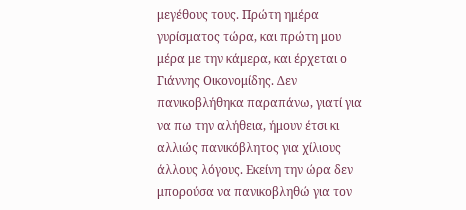μεγέθους τους. Πρώτη ημέρα γυρίσματος τώρα, και πρώτη μου μέρα με την κάμερα, και έρχεται ο Γιάννης Οικονομίδης. Δεν πανικοβλήθηκα παραπάνω, γιατί για να πω την αλήθεια, ήμουν έτσι κι αλλιώς πανικόβλητος για χίλιους άλλους λόγους. Εκείνη την ώρα δεν μπορούσα να πανικοβληθώ για τον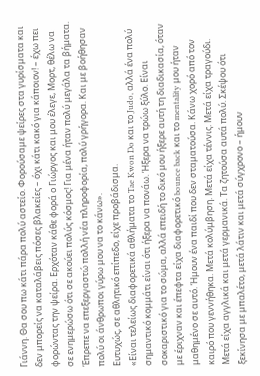Γιάννη. Θα σου πω κάτι πάρα πολύ αστείο. Φορούσαμε ψείρες στα γυρίσματα και δεν μπορείς να καταλάβεις πόσες βλακείες – όχι κάτι κακό για κάποιον! – έχω πει φορώντας την ψείρα. Ερχόταν κάθε φορά ο Γιώργος και μου έλεγε, Μορτ, θέλω να σε ενημερώσω ότι σε ακούει πολύς κόσμος! Για μένα ήταν πολύ μεγάλα τα βήματα. Έπρεπε να επεξεργαστώ πολλή νέα πληροφορία, πολύ γρήγορα. Και με βοήθησαν πολύ οι άνθρωποι γύρω μου να το κάνω».
Ευτυχώς, σε αθλητικό επίπεδο, είχε προβάδισμα.
«Είναι τελείως διαφορετικά αθλήματα το Tae Kwon Do και το Judo, αλλά ένα πολύ σημαντικό κομμάτι είναι ότι ήξερα να πονάω. Ήξερα να τρώω ξύλο. Είναι σοκαριστικό για το σώμα, αλλά επειδή το δικό μου ήξερε αυτή τη διαδικασία, όταν με έριχναν και έπεφτα είχα διαφορετικό bounce back και το mentality μου ήταν μαθημένο σε αυτό. Ήμουν ένα παιδί που δεν σταματούσα. Κάνω χορό από τον καιρό που γεννήθηκα. Μετά κολύμβηση. Μετά είχα τέννις. Μετά είχα τραγούδι. Μετά είχα αγγλικά και μετά γερμανικά. Τα ζητούσα αυτά πολύ. Σκέψου ότι ξεκίνησα με μπαλέτο, μετά λάτιν και μετά σύγχρονο – ήμουν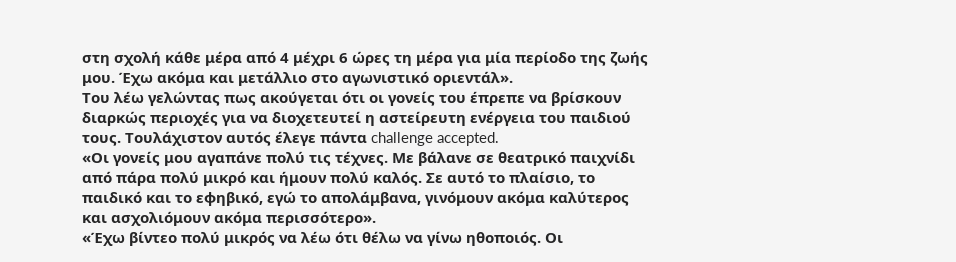στη σχολή κάθε μέρα από 4 μέχρι 6 ώρες τη μέρα για μία περίοδο της ζωής μου. Έχω ακόμα και μετάλλιο στο αγωνιστικό οριεντάλ».
Του λέω γελώντας πως ακούγεται ότι οι γονείς του έπρεπε να βρίσκουν διαρκώς περιοχές για να διοχετευτεί η αστείρευτη ενέργεια του παιδιού τους. Τουλάχιστον αυτός έλεγε πάντα challenge accepted.
«Οι γονείς μου αγαπάνε πολύ τις τέχνες. Με βάλανε σε θεατρικό παιχνίδι από πάρα πολύ μικρό και ήμουν πολύ καλός. Σε αυτό το πλαίσιο, το παιδικό και το εφηβικό, εγώ το απολάμβανα, γινόμουν ακόμα καλύτερος και ασχολιόμουν ακόμα περισσότερο».
«Έχω βίντεο πολύ μικρός να λέω ότι θέλω να γίνω ηθοποιός. Οι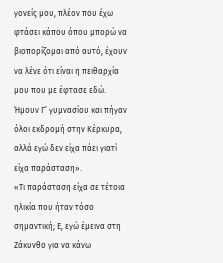γονείς μου, πλέον που έχω φτάσει κάπου όπου μπορώ να βιοπορίζομαι από αυτό, έχουν να λένε ότι είναι η πειθαρχία μου που με έφτασε εδώ. Ήμουν Γ’ γυμνασίου και πήγαν όλοι εκδρομή στην Κέρκυρα, αλλά εγώ δεν είχα πάει γιατί είχα παράσταση».
«Τι παράσταση είχα σε τέτοια ηλικία που ήταν τόσο σημαντική; Ε, εγώ έμεινα στη Ζάκυνθο για να κάνω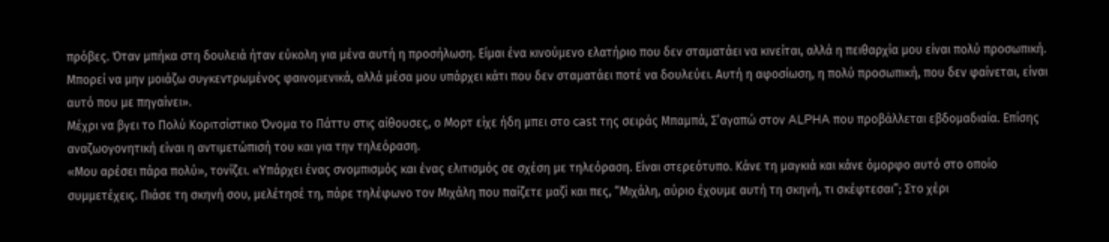πρόβες. Όταν μπήκα στη δουλειά ήταν εύκολη για μένα αυτή η προσήλωση. Είμαι ένα κινούμενο ελατήριο που δεν σταματάει να κινείται, αλλά η πειθαρχία μου είναι πολύ προσωπική. Μπορεί να μην μοιάζω συγκεντρωμένος φαινομενικά, αλλά μέσα μου υπάρχει κάτι που δεν σταματάει ποτέ να δουλεύει. Αυτή η αφοσίωση, η πολύ προσωπική, που δεν φαίνεται, είναι αυτό που με πηγαίνει».
Μέχρι να βγει το Πολύ Κοριτσίστικο Όνομα το Πάττυ στις αίθουσες, ο Μορτ είχε ήδη μπει στο cast της σειράς Μπαμπά, Σ’αγαπώ στον ALPHA που προβάλλεται εβδομαδιαία. Επίσης αναζωογονητική είναι η αντιμετώπισή του και για την τηλεόραση.
«Μου αρέσει πάρα πολύ», τονίζει. «Υπάρχει ένας σνομπισμός και ένας ελιτισμός σε σχέση με τηλεόραση. Είναι στερεότυπο. Κάνε τη μαγκιά και κάνε όμορφο αυτό στο οποίο συμμετέχεις. Πιάσε τη σκηνή σου, μελέτησέ τη, πάρε τηλέφωνο τον Μιχάλη που παίζετε μαζί και πες, “Μιχάλη, αύριο έχουμε αυτή τη σκηνή, τι σκέφτεσαι”; Στο χέρι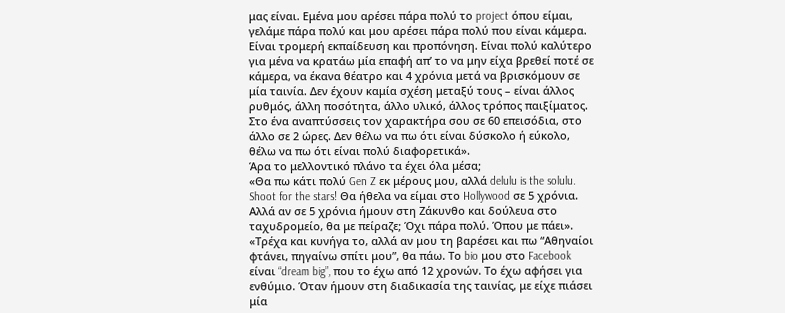μας είναι. Εμένα μου αρέσει πάρα πολύ το project όπου είμαι, γελάμε πάρα πολύ και μου αρέσει πάρα πολύ που είναι κάμερα. Είναι τρομερή εκπαίδευση και προπόνηση. Είναι πολύ καλύτερο για μένα να κρατάω μία επαφή απ’ το να μην είχα βρεθεί ποτέ σε κάμερα, να έκανα θέατρο και 4 χρόνια μετά να βρισκόμουν σε μία ταινία. Δεν έχουν καμία σχέση μεταξύ τους – είναι άλλος ρυθμός, άλλη ποσότητα, άλλο υλικό, άλλος τρόπος παιξίματος. Στο ένα αναπτύσσεις τον χαρακτήρα σου σε 60 επεισόδια, στο άλλο σε 2 ώρες. Δεν θέλω να πω ότι είναι δύσκολο ή εύκολο, θέλω να πω ότι είναι πολύ διαφορετικά».
Άρα το μελλοντικό πλάνο τα έχει όλα μέσα;
«Θα πω κάτι πολύ Gen Z εκ μέρους μου, αλλά delulu is the solulu. Shoot for the stars! Θα ήθελα να είμαι στο Hollywood σε 5 χρόνια. Αλλά αν σε 5 χρόνια ήμουν στη Ζάκυνθο και δούλευα στο ταχυδρομείο, θα με πείραζε; Όχι πάρα πολύ. Όπου με πάει».
«Τρέχα και κυνήγα το, αλλά αν μου τη βαρέσει και πω “Αθηναίοι φτάνει, πηγαίνω σπίτι μου”, θα πάω. Το bio μου στο Facebook είναι “dream big”, που το έχω από 12 χρονών. Το έχω αφήσει για ενθύμιο. Όταν ήμουν στη διαδικασία της ταινίας, με είχε πιάσει μία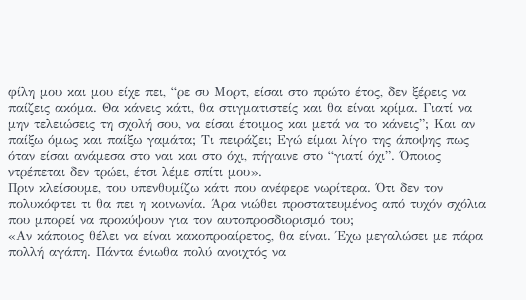φίλη μου και μου είχε πει, “ρε συ Μορτ, είσαι στο πρώτο έτος, δεν ξέρεις να παίζεις ακόμα. Θα κάνεις κάτι, θα στιγματιστείς και θα είναι κρίμα. Γιατί να μην τελειώσεις τη σχολή σου, να είσαι έτοιμος και μετά να το κάνεις”; Και αν παίξω όμως και παίξω γαμάτα; Τι πειράζει; Εγώ είμαι λίγο της άποψης πως όταν είσαι ανάμεσα στο ναι και στο όχι, πήγαινε στο “γιατί όχι”. Όποιος ντρέπεται δεν τρώει, έτσι λέμε σπίτι μου».
Πριν κλείσουμε, του υπενθυμίζω κάτι που ανέφερε νωρίτερα. Ότι δεν τον πολυκόφτει τι θα πει η κοινωνία. Άρα νιώθει προστατευμένος από τυχόν σχόλια που μπορεί να προκύψουν για τον αυτοπροσδιορισμό του;
«Αν κάποιος θέλει να είναι κακοπροαίρετος, θα είναι. Έχω μεγαλώσει με πάρα πολλή αγάπη. Πάντα ένιωθα πολύ ανοιχτός να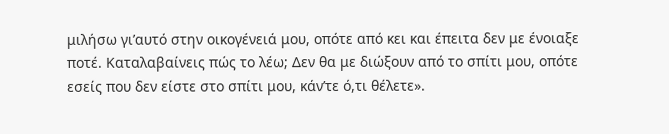μιλήσω γι’αυτό στην οικογένειά μου, οπότε από κει και έπειτα δεν με ένοιαξε ποτέ. Καταλαβαίνεις πώς το λέω; Δεν θα με διώξουν από το σπίτι μου, οπότε εσείς που δεν είστε στο σπίτι μου, κάν’τε ό,τι θέλετε».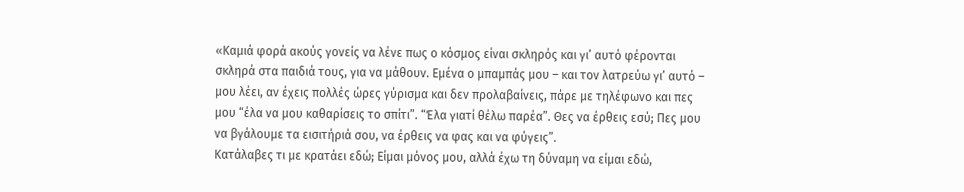«Καμιά φορά ακούς γονείς να λένε πως ο κόσμος είναι σκληρός και γι’ αυτό φέρονται σκληρά στα παιδιά τους, για να μάθουν. Εμένα ο μπαμπάς μου – και τον λατρεύω γι’ αυτό – μου λέει, αν έχεις πολλές ώρες γύρισμα και δεν προλαβαίνεις, πάρε με τηλέφωνο και πες μου “έλα να μου καθαρίσεις το σπίτι”. “Έλα γιατί θέλω παρέα”. Θες να έρθεις εσύ; Πες μου να βγάλουμε τα εισιτήριά σου, να έρθεις να φας και να φύγεις”.
Κατάλαβες τι με κρατάει εδώ; Είμαι μόνος μου, αλλά έχω τη δύναμη να είμαι εδώ,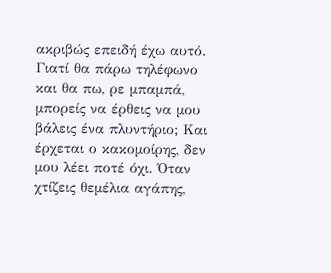ακριβώς επειδή έχω αυτό. Γιατί θα πάρω τηλέφωνο και θα πω, ρε μπαμπά, μπορείς να έρθεις να μου βάλεις ένα πλυντήριο; Και έρχεται ο κακομοίρης, δεν μου λέει ποτέ όχι. Όταν χτίζεις θεμέλια αγάπης,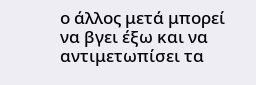ο άλλος μετά μπορεί να βγει έξω και να αντιμετωπίσει τα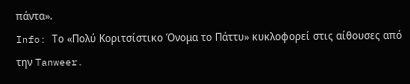πάντα».
Info: Το «Πολύ Κοριτσίστικο Όνομα το Πάττυ» κυκλοφορεί στις αίθουσες από την Tanweer.